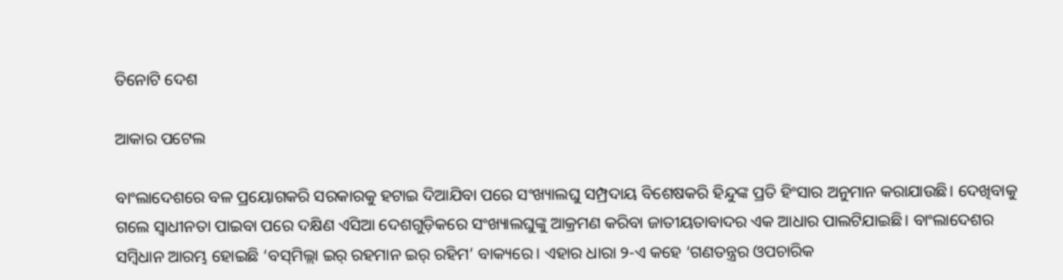ତିନୋଟି ଦେଶ

ଆକାର ପଟେଲ

ବାଂଲାଦେଶରେ ବଳ ପ୍ରୟୋଗକରି ସରକାରକୁ ହଟାଇ ଦିଆଯିବା ପରେ ସଂଖ୍ୟାଲଘୁ ସମ୍ପ୍ରଦାୟ ବିଶେଷକରି ହିନ୍ଦୁଙ୍କ ପ୍ରତି ହିଂସାର ଅନୁମାନ କରାଯାଉଛି। ଦେଖିବାକୁ ଗଲେ ସ୍ବାଧୀନତା ପାଇବା ପରେ ଦକ୍ଷିଣ ଏସିଆ ଦେଶଗୁଡ଼ିକରେ ସଂଖ୍ୟାଲଘୁଙ୍କୁ ଆକ୍ରମଣ କରିବା ଜାତୀୟତାବାଦର ଏକ ଆଧାର ପାଲଟିଯାଇଛି। ବାଂଲାଦେଶର ସମ୍ବିଧାନ ଆରମ୍ଭ ହୋଇଛି ‘ବସ୍‌ମିଲ୍ଲା ଇର୍‌ ରହମାନ ଇର୍‌ ରହିମ’ ବାକ୍ୟରେ। ଏହାର ଧାରା ୨-ଏ କହେ ‘ଗଣତନ୍ତ୍ରର ଓପଚାରିକ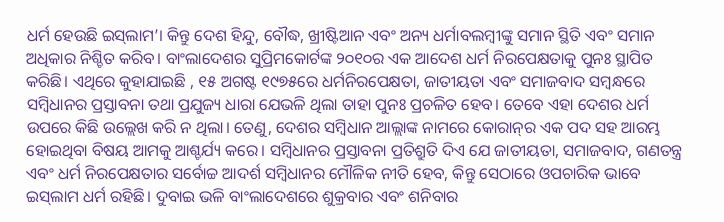ଧର୍ମ ହେଉଛି ଇସ୍‌ଲାମ’। କିନ୍ତୁ ଦେଶ ହିନ୍ଦୁ, ବୌଦ୍ଧ, ଖ୍ରୀଷ୍ଟିଆନ ଏବଂ ଅନ୍ୟ ଧର୍ମାବଲମ୍ବୀଙ୍କୁ ସମାନ ସ୍ଥିତି ଏବଂ ସମାନ ଅଧିକାର ନିଶ୍ଚିତ କରିବ। ବାଂଲାଦେଶର ସୁପ୍ରିମକୋର୍ଟଙ୍କ ୨୦୧୦ର ଏକ ଆଦେଶ ଧର୍ମ ନିରପେକ୍ଷତାକୁ ପୁନଃ ସ୍ଥାପିତ କରିଛି। ଏଥିରେ କୁହାଯାଇଛି , ୧୫ ଅଗଷ୍ଟ ୧୯୭୫ରେ ଧର୍ମନିରପେକ୍ଷତା, ଜାତୀୟତା ଏବଂ ସମାଜବାଦ ସମ୍ବନ୍ଧରେ ସମ୍ବିଧାନର ପ୍ରସ୍ତାବନା ତଥା ପ୍ରଯୁଜ୍ୟ ଧାରା ଯେଭଳି ଥିଲା ତାହା ପୁନଃ ପ୍ରଚଳିତ ହେବ। ତେବେ ଏହା ଦେଶର ଧର୍ମ ଉପରେ କିଛି ଉଲ୍ଲେଖ କରି ନ ଥିଲା। ତେଣୁ, ଦେଶର ସମ୍ବିଧାନ ଆଲ୍ଲାଙ୍କ ନାମରେ କୋରାନ୍‌ର ଏକ ପଦ ସହ ଆରମ୍ଭ ହୋଇଥିବା ବିଷୟ ଆମକୁ ଆଶ୍ଚର୍ଯ୍ୟ କରେ। ସମ୍ବିଧାନର ପ୍ରସ୍ତାବନା ପ୍ରତିଶ୍ରୁତି ଦିଏ ଯେ ଜାତୀୟତା, ସମାଜବାଦ, ଗଣତନ୍ତ୍ର ଏବଂ ଧର୍ମ ନିରପେକ୍ଷତାର ସର୍ବୋଚ୍ଚ ଆଦର୍ଶ ସମ୍ବିଧାନର ମୌଳିକ ନୀତି ହେବ, କିନ୍ତୁ ସେଠାରେ ଓପଚାରିକ ଭାବେ ଇସ୍‌ଲାମ ଧର୍ମ ରହିଛି। ଦୁବାଇ ଭଳି ବାଂଲାଦେଶରେ ଶୁକ୍ରବାର ଏବଂ ଶନିବାର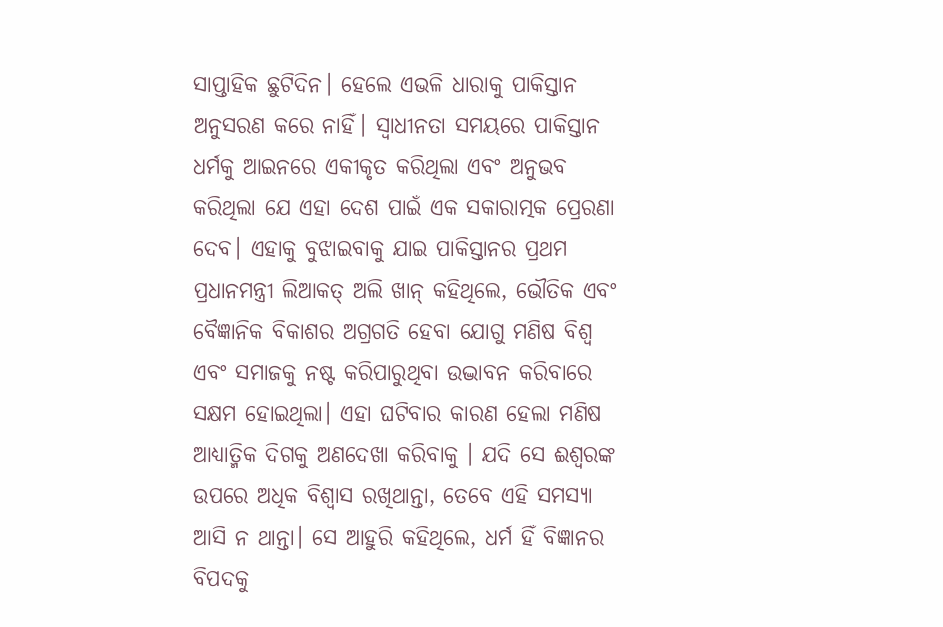ସାପ୍ତାହିକ ଛୁଟିଦିନ। ହେଲେ ଏଭଳି ଧାରାକୁ ପାକିସ୍ତାନ ଅନୁସରଣ କରେ ନାହିଁ। ସ୍ବାଧୀନତା ସମୟରେ ପାକିସ୍ତାନ ଧର୍ମକୁ ଆଇନରେ ଏକୀକୃତ କରିଥିଲା ଏବଂ ଅନୁଭବ କରିଥିଲା ଯେ ଏହା ଦେଶ ପାଇଁ ଏକ ସକାରାତ୍ମକ ପ୍ରେରଣା ଦେବ। ଏହାକୁ ବୁଝାଇବାକୁ ଯାଇ ପାକିସ୍ତାନର ପ୍ରଥମ ପ୍ରଧାନମନ୍ତ୍ରୀ ଲିଆକତ୍‌ ଅଲି ଖାନ୍‌ କହିଥିଲେ, ଭୌତିକ ଏବଂ ବୈଜ୍ଞାନିକ ବିକାଶର ଅଗ୍ରଗତି ହେବା ଯୋଗୁ ମଣିଷ ବିଶ୍ୱ ଏବଂ ସମାଜକୁ ନଷ୍ଟ କରିପାରୁଥିବା ଉଦ୍ଭାବନ କରିବାରେ ସକ୍ଷମ ହୋଇଥିଲା। ଏହା ଘଟିବାର କାରଣ ହେଲା ମଣିଷ ଆଧ୍ୟାତ୍ମିକ ଦିଗକୁ ଅଣଦେଖା କରିବାକୁ । ଯଦି ସେ ଈଶ୍ୱରଙ୍କ ଉପରେ ଅଧିକ ବିଶ୍ୱାସ ରଖିଥାନ୍ତା, ତେବେ ଏହି ସମସ୍ୟା ଆସି ନ ଥାନ୍ତା। ସେ ଆହୁରି କହିଥିଲେ, ଧର୍ମ ହିଁ ବିଜ୍ଞାନର ବିପଦକୁ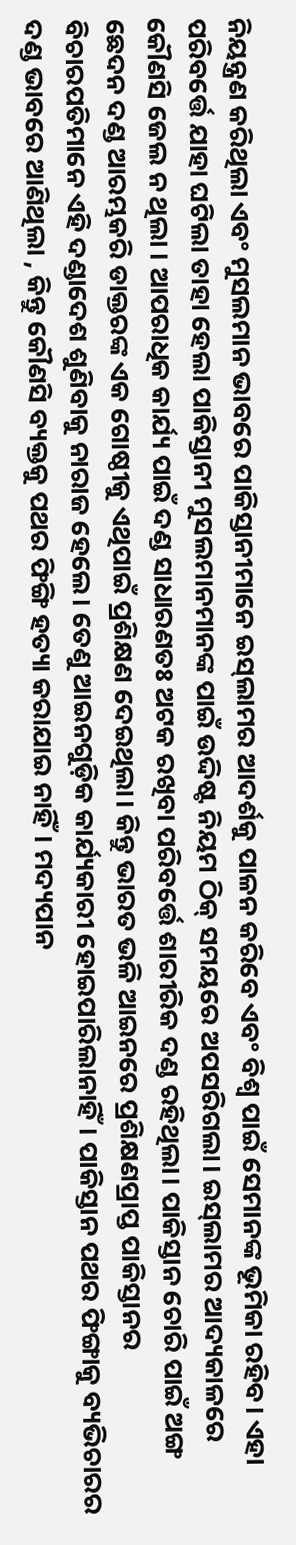ନିୟନ୍ତ୍ରଣ କରିଥିଲା ଏବଂ ମୁସଲମାନ ଭାବରେ ପାକିସ୍ତାନୀମାନେ ଇସ୍‌ଲାମର ଆଦର୍ଶକୁ ପାଳନ କରିବେ ଏବଂ ବିଶ୍ୱ ପାଇଁ ସେମାନଙ୍କ ଭୂମିକା ରହିବ। ଏହା ପରିବର୍ତ୍ତେ ଯାହା ଘଟିଲା ତାହା ହେଲା ପାକିସ୍ତାନୀ ମୁସଲମାନମାନଙ୍କ ପାଇଁ ଉଦ୍ଦିଷ୍ଟ ନିୟମ ଠିକ୍‌ ସମୟରେ ଅପସରିଗଲା। ଇସ୍‌ଲାମର ଆଦ୍ୟକାଳରେ କୌଣସି ଜେଲ ନ ଥିଲା । ଆପରାଧିକ କାର୍ଯ୍ୟ ପାଇଁ ଦଣ୍ଡ ସାଧାରଣତଃ ଅଟକ ରଖିବା ପରିବର୍ତ୍ତେ ଶାରୀରିକ ଦଣ୍ଡ ରହିଥିଲା। ପାକିସ୍ତାନ ଚୋରି ପାଇଁ ଅଙ୍ଗ ଛେଦନ ଦଣ୍ଡ ଆରମ୍ଭକରି ଡାକ୍ତରଙ୍କ ଏକ ଗୋଷ୍ଠୀକୁ ଏଥିପାଇଁ ପ୍ରଶିକ୍ଷଣ ଦେଇଥିଲା। କିନ୍ତୁ ଭାରତ ଭଳି ଆଇନରେ ପ୍ରଶିକ୍ଷଣପ୍ରାପ୍ତ ପାକିସ୍ତାନର ବିଚାରପତିମାନେ ଏହି ଦଣ୍ଡାଦେଶ ଶୁଣିବାକୁ ନାରାଜ ହେଲେ। ତେଣୁ ଆଇନଗୁଡ଼ିକ କାର୍ଯ୍ୟକାରୀ ହୋଇପାରିଲାନାହିଁ। ପାକିସ୍ତାନ ପଥର ଫିଙ୍ଗାକୁ ବ୍ୟଭିଚାରର ଦଣ୍ଡ ଭାବରେ ଆଣିଥିଲା , କିନ୍ତୁ କୌଣସି ବ୍ୟକ୍ତକୁ ପଥର ଫିଙ୍ଗି ହତ୍ୟା କରାଯାଇ ନାହିଁ। ମଦ୍ୟପାନ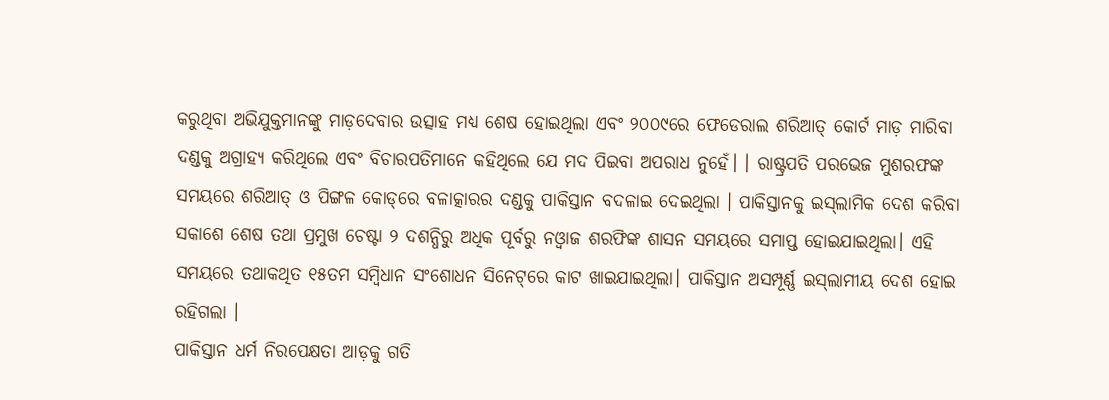କରୁଥିବା ଅଭିଯୁକ୍ତମାନଙ୍କୁ ମାଡ଼ଦେବାର ଉତ୍ସାହ ମଧ୍ୟ ଶେଷ ହୋଇଥିଲା ଏବଂ ୨୦୦୯ରେ ଫେଡେରାଲ ଶରିଆତ୍‌ କୋର୍ଟ ମାଡ଼ ମାରିବା ଦଣ୍ଡକୁ ଅଗ୍ରାହ୍ୟ କରିଥିଲେ ଏବଂ ବିଚାରପତିମାନେ କହିଥିଲେ ଯେ ମଦ ପିଇବା ଅପରାଧ ନୁହେଁ। । ରାଷ୍ଟ୍ରପତି ପରଭେଜ ମୁଶରଫଙ୍କ ସମୟରେ ଶରିଆତ୍‌ ଓ ପିଙ୍ଗଳ କୋଡ୍‌ରେ ବଳାତ୍କାରର ଦଣ୍ଡକୁ ପାକିସ୍ତାନ ବଦଳାଇ ଦେଇଥିଲା । ପାକିସ୍ତାନକୁ ଇସ୍‌ଲାମିକ ଦେଶ କରିବା ସକାଶେ ଶେଷ ତଥା ପ୍ରମୁଖ ଚେଷ୍ଟା ୨ ଦଶନ୍ଧିରୁ ଅଧିକ ପୂର୍ବରୁ ନଓ୍ବାଜ ଶରଫିଙ୍କ ଶାସନ ସମୟରେ ସମାପ୍ତ ହୋଇଯାଇଥିଲା। ଏହି ସମୟରେ ତଥାକଥିତ ୧୫ତମ ସମ୍ବିଧାନ ସଂଶୋଧନ ସିନେଟ୍‌ରେ କାଟ ଖାଇଯାଇଥିଲା। ପାକିସ୍ତାନ ଅସମ୍ପୂର୍ଣ୍ଣ ଇସ୍‌ଲାମୀୟ ଦେଶ ହୋଇ ରହିଗଲା ।
ପାକିସ୍ତାନ ଧର୍ମ ନିରପେକ୍ଷତା ଆଡ଼କୁ ଗତି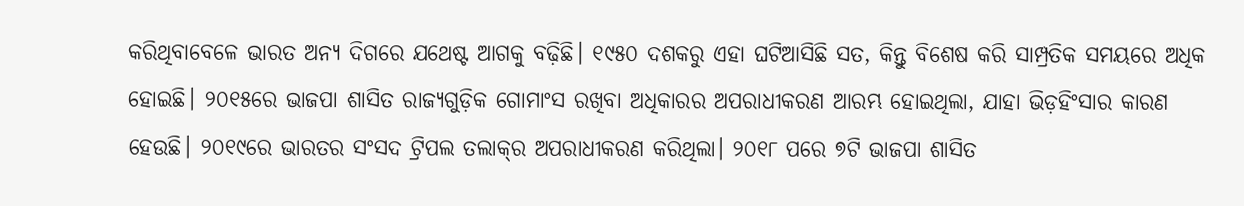କରିଥିବାବେଳେ ଭାରତ ଅନ୍ୟ ଦିଗରେ ଯଥେଷ୍ଟ ଆଗକୁ ବଢ଼ିଛି। ୧୯୫୦ ଦଶକରୁ ଏହା ଘଟିଆସିଛି ସତ, କିନ୍ତୁ ବିଶେଷ କରି ସାମ୍ପ୍ରତିକ ସମୟରେ ଅଧିକ ହୋଇଛି। ୨୦୧୫ରେ ଭାଜପା ଶାସିତ ରାଜ୍ୟଗୁଡ଼ିକ ଗୋମାଂସ ରଖିବା ଅଧିକାରର ଅପରାଧୀକରଣ ଆରମ୍ଭ ହୋଇଥିଲା, ଯାହା ଭିଡ଼ହିଂସାର କାରଣ ହେଉଛି। ୨୦୧୯ରେ ଭାରତର ସଂସଦ ଟ୍ରିପଲ ତଲାକ୍‌ର ଅପରାଧୀକରଣ କରିଥିଲା। ୨୦୧୮ ପରେ ୭ଟି ଭାଜପା ଶାସିତ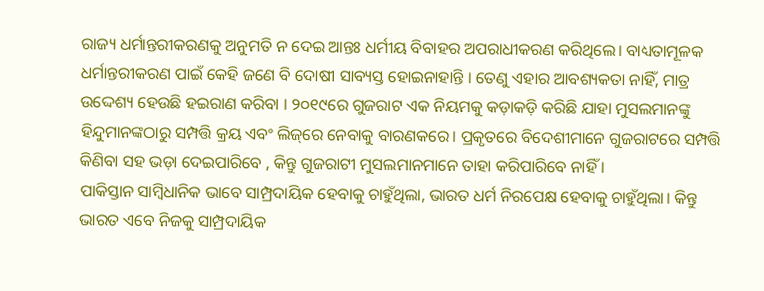ରାଜ୍ୟ ଧର୍ମାନ୍ତରୀକରଣକୁ ଅନୁମତି ନ ଦେଇ ଆନ୍ତଃ ଧର୍ମୀୟ ବିବାହର ଅପରାଧୀକରଣ କରିଥିଲେ। ବାଧ୍ୟତାମୂଳକ ଧର୍ମାନ୍ତରୀକରଣ ପାଇଁ କେହି ଜଣେ ବି ଦୋଷୀ ସାବ୍ୟସ୍ତ ହୋଇନାହାନ୍ତି । ତେଣୁ ଏହାର ଆବଶ୍ୟକତା ନାହିଁ, ମାତ୍ର ଉଦ୍ଦେଶ୍ୟ ହେଉଛି ହଇରାଣ କରିବା । ୨୦୧୯ରେ ଗୁଜରାଟ ଏକ ନିୟମକୁ କଡ଼ାକଡ଼ି କରିଛି ଯାହା ମୁସଲମାନଙ୍କୁ ହିନ୍ଦୁମାନଙ୍କଠାରୁ ସମ୍ପତ୍ତି କ୍ରୟ ଏବଂ ଲିଜ୍‌ରେ ନେବାକୁ ବାରଣକରେ। ପ୍ରକୃତରେ ବିଦେଶୀମାନେ ଗୁଜରାଟରେ ସମ୍ପତ୍ତି କିଣିବା ସହ ଭଡ଼ା ଦେଇପାରିବେ , କିନ୍ତୁ ଗୁଜରାଟୀ ମୁସଲମାନମାନେ ତାହା କରିପାରିବେ ନାହିଁ ।
ପାକିସ୍ତାନ ସାମ୍ବିଧାନିକ ଭାବେ ସାମ୍ପ୍ରଦାୟିକ ହେବାକୁ ଚାହୁଁଥିଲା, ଭାରତ ଧର୍ମ ନିରପେକ୍ଷ ହେବାକୁ ଚାହୁଁଥିଲା। କିନ୍ତୁ ଭାରତ ଏବେ ନିଜକୁ ସାମ୍ପ୍ରଦାୟିକ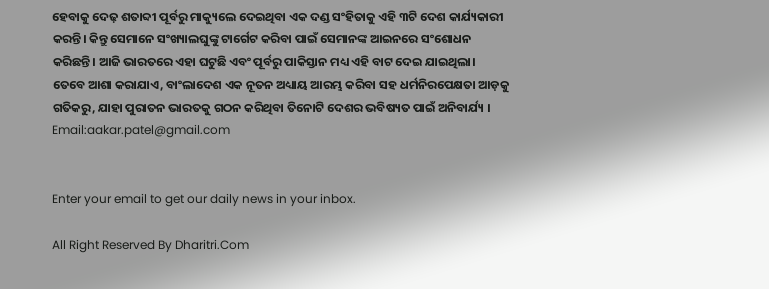ହେବାକୁ ଦେଢ଼ ଶତାବ୍ଦୀ ପୂର୍ବରୁ ମାକ୍ୟୁଲେ ଦେଇଥିବା ଏକ ଦଣ୍ଡ ସଂହିତାକୁ ଏହି ୩ଟି ଦେଶ କାର୍ଯ୍ୟକାରୀ କରନ୍ତି। କିନ୍ତୁ ସେମାନେ ସଂଖ୍ୟାଲଘୁଙ୍କୁ ଟାର୍ଗେଟ କରିବା ପାଇଁ ସେମାନଙ୍କ ଆଇନରେ ସଂଶୋଧନ କରିଛନ୍ତି। ଆଜି ଭାରତରେ ଏହା ଘଟୁଛି ଏବଂ ପୂର୍ବରୁ ପାକିସ୍ତାନ ମଧ୍ୟ ଏହି ବାଟ ଦେଇ ଯାଇଥିଲା। ତେବେ ଆଶା କରାଯାଏ, ବାଂଲାଦେଶ ଏକ ନୂତନ ଅଧ୍ୟାୟ ଆରମ୍ଭ କରିବା ସହ ଧର୍ମନିରପେକ୍ଷତା ଆଡ଼କୁ ଗତିକରୁ, ଯାହା ପୁରାତନ ଭାରତକୁ ଗଠନ କରିଥିବା ତିନୋଟି ଦେଶର ଭବିଷ୍ୟତ ପାଇଁ ଅନିବାର୍ଯ୍ୟ ।
Email:aakar.patel@gmail.com


Enter your email to get our daily news in your inbox.

All Right Reserved By Dharitri.Com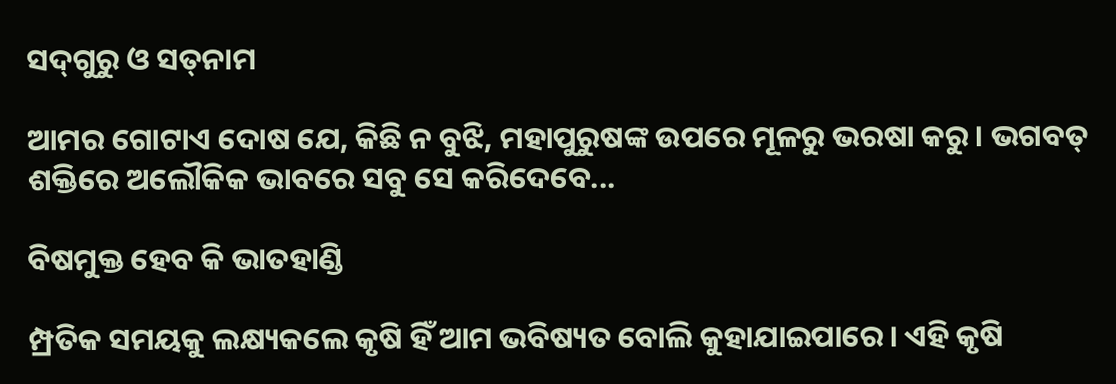ସଦ୍‌ଗୁରୁ ଓ ସତ୍‌ନାମ

ଆମର ଗୋଟାଏ ଦୋଷ ଯେ, କିଛି ନ ବୁଝି, ମହାପୁରୁଷଙ୍କ ଉପରେ ମୂଳରୁ ଭରଷା କରୁ। ଭଗବତ୍‌ ଶକ୍ତିରେ ଅଲୌକିକ ଭାବରେ ସବୁ ସେ କରିଦେବେ...

ବିଷମୁକ୍ତ ହେବ କି ଭାତହାଣ୍ଡି

ମ୍ପ୍ରତିକ ସମୟକୁ ଲକ୍ଷ୍ୟକଲେ କୃଷି ହିଁ ଆମ ଭବିଷ୍ୟତ ବୋଲି କୁହାଯାଇପାରେ। ଏହି କୃଷି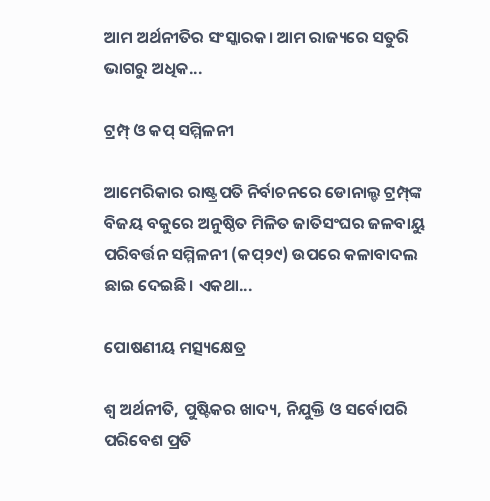ଆମ ଅର୍ଥନୀତିର ସଂସ୍କାରକ। ଆମ ରାଜ୍ୟରେ ସତୁରି ଭାଗରୁ ଅଧିକ...

ଟ୍ରମ୍ପ୍‌ ଓ କପ୍‌ ସମ୍ମିଳନୀ

ଆମେରିକାର ରାଷ୍ଟ୍ରପତି ନିର୍ବାଚନରେ ଡୋନାଲ୍ଡ ଟ୍ରମ୍ପ୍‌ଙ୍କ ବିଜୟ ବକୁରେ ଅନୁଷ୍ଠିତ ମିଳିତ ଜାତିସଂଘର ଜଳବାୟୁ ପରିବର୍ତ୍ତନ ସମ୍ମିଳନୀ (କପ୍‌୨୯) ଉପରେ କଳାବାଦଲ ଛାଇ ଦେଇଛି। ଏକଥା...

ପୋଷଣୀୟ ମତ୍ସ୍ୟକ୍ଷେତ୍ର

ଶ୍ୱ ଅର୍ଥନୀତି, ପୁଷ୍ଟିକର ଖାଦ୍ୟ, ନିଯୁକ୍ତି ଓ ସର୍ବୋପରି ପରିବେଶ ପ୍ରତି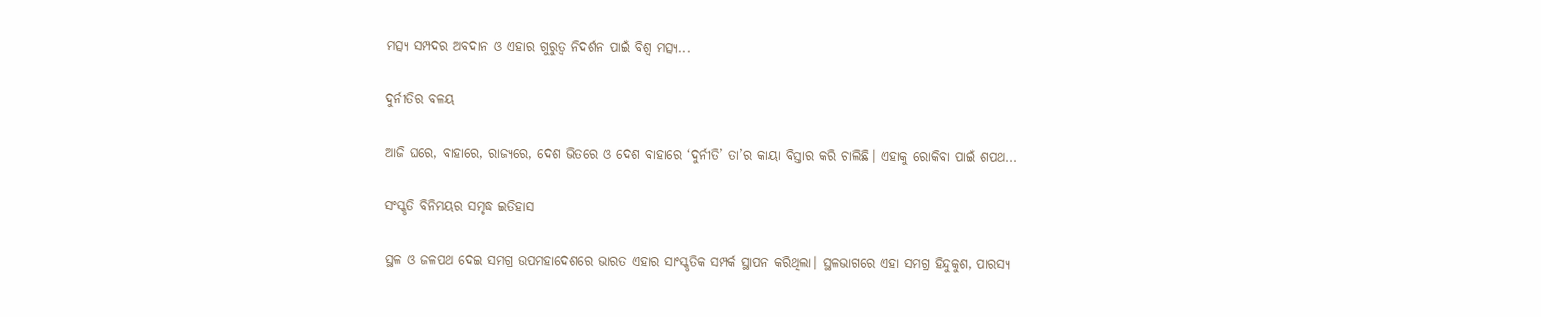ମତ୍ସ୍ୟ ସମ୍ପଦର ଅବଦାନ ଓ ଏହାର ଗୁରୁତ୍ୱ ନିଦର୍ଶନ ପାଇଁ ବିଶ୍ୱ ମତ୍ସ୍ୟ...

ଦୁର୍ନୀତିର ବଳୟ

ଆଜି ଘରେ, ବାହାରେ, ରାଜ୍ୟରେ, ଦେଶ ଭିତରେ ଓ ଦେଶ ବାହାରେ ‘ଦୁର୍ନୀତି’ ତା’ର କାୟା ବିସ୍ତାର କରି ଚାଲିଛି। ଏହାକୁ ରୋକିବା ପାଇଁ ଶପଥ...

ସଂସ୍କୃତି ବିନିମୟର ସମୃଦ୍ଧ ଇତିହାସ

ସ୍ଥଳ ଓ ଜଳପଥ ଦେଇ ସମଗ୍ର ଉପମହାଦେଶରେ ଭାରତ ଏହାର ସାଂସ୍କୃତିକ ସମ୍ପର୍କ ସ୍ଥାପନ କରିଥିଲା। ସ୍ଥଳଭାଗରେ ଏହା ସମଗ୍ର ହିନ୍ଦୁକୁଶ, ପାରସ୍ୟ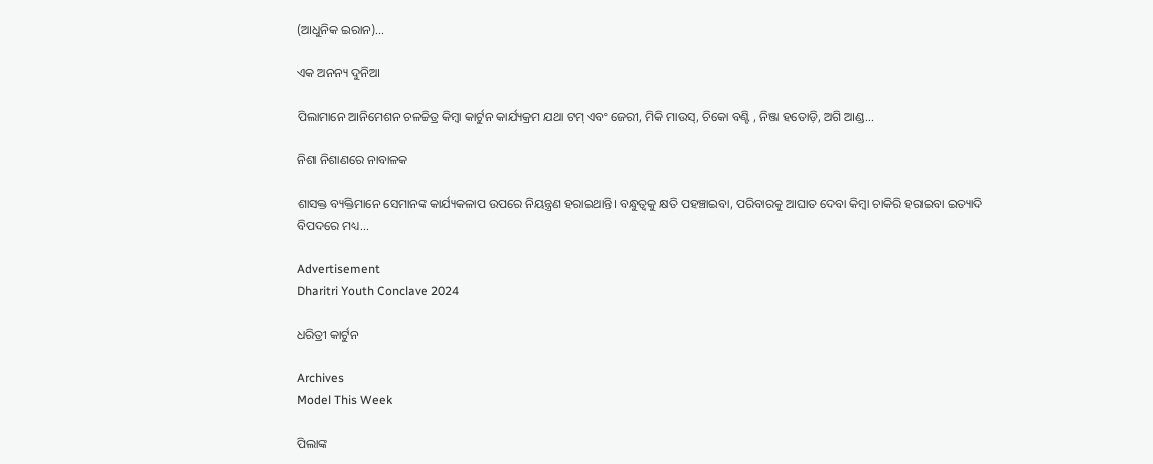(ଆଧୁନିକ ଇରାନ)...

ଏକ ଅନନ୍ୟ ଦୁନିଆ

ପିଲାମାନେ ଆନିମେଶନ ଚଳଚ୍ଚିତ୍ର କିମ୍ବା କାର୍ଟୁନ କାର୍ଯ୍ୟକ୍ରମ ଯଥା ଟମ୍‌ ଏବଂ ଜେରୀ, ମିକି ମାଉସ୍‌, ଚିକୋ ବଣ୍ଟି , ନିଞ୍ଜା ହତୋଡ଼ି, ଅଗି ଆଣ୍ଡ...

ନିଶା ନିଶାଣରେ ନାବାଳକ

ଶାସକ୍ତ ବ୍ୟକ୍ତିମାନେ ସେମାନଙ୍କ କାର୍ଯ୍ୟକଳାପ ଉପରେ ନିୟନ୍ତ୍ରଣ ହରାଇଥାନ୍ତି। ବନ୍ଧୁତ୍ୱକୁ କ୍ଷତି ପହଞ୍ଚାଇବା, ପରିବାରକୁ ଆଘାତ ଦେବା କିମ୍ବା ଚାକିରି ହରାଇବା ଇତ୍ୟାଦି ବିପଦରେ ମଧ୍ୟ...

Advertisement
Dharitri Youth Conclave 2024

ଧରିତ୍ରୀ କାର୍ଟୁନ

Archives
Model This Week

ପିଲାଙ୍କ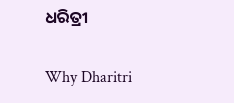ଧରିତ୍ରୀ

Why Dharitri